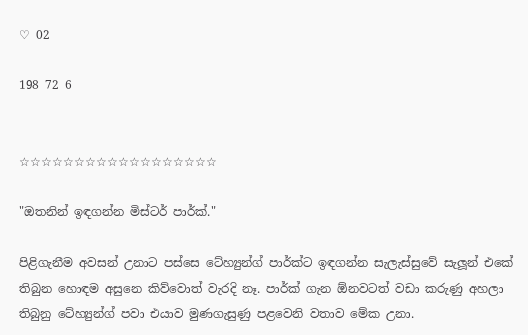♡ 02

198 72 6


☆☆☆☆☆☆☆☆☆☆☆☆☆☆☆☆☆☆

"ඔතනින් ඉඳගන්න මිස්ටර් පාර්ක්."

පිළිගැනීම අවසන් උනාට පස්සෙ ටේහ්‍යුන්ග් පාර්ක්ට ඉඳගන්න සැලැස්සුවේ සැලූන් එකේ තිබුන හොඳම අසුනෙ කිව්වොත් වැරදි නෑ. පාර්ක් ගැන ඕනවටත් වඩා කරුණු අහලා තිබුනු ටේහ්‍යුන්ග් පවා එයාව මුණගැසුණු පළවෙනි වතාව මේක උනා.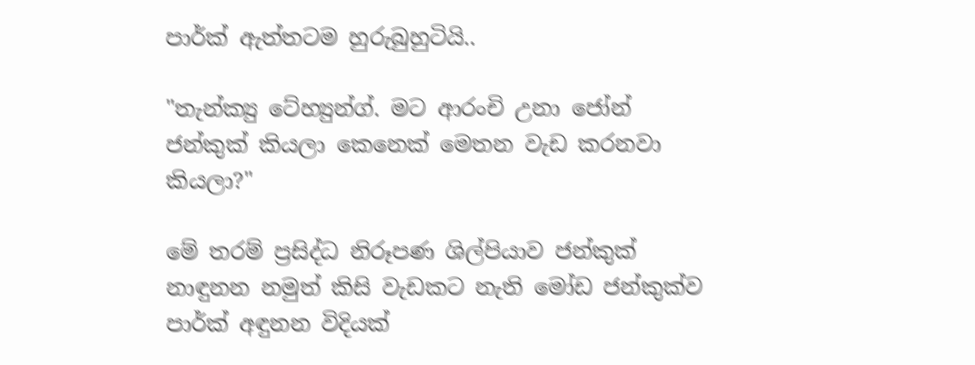පාර්ක් ඇත්තටම හුරුබුහුටියි..

"තැන්ක්‍යු ටේහ්‍යුන්ග්. මට ආරංචි උනා ජෝන් ජන්කුක් කියලා කෙනෙක් මෙතන වැඩ කරනවා කියලා?"

මේ තරම් ප්‍රසිද්ධ නිරූපණ ශිල්පියාව ජන්කුක් නාඳුනන නමුත් කිසි වැඩකට නැති මෝඩ ජන්කුක්ව පාර්ක් අඳුනන විදියක්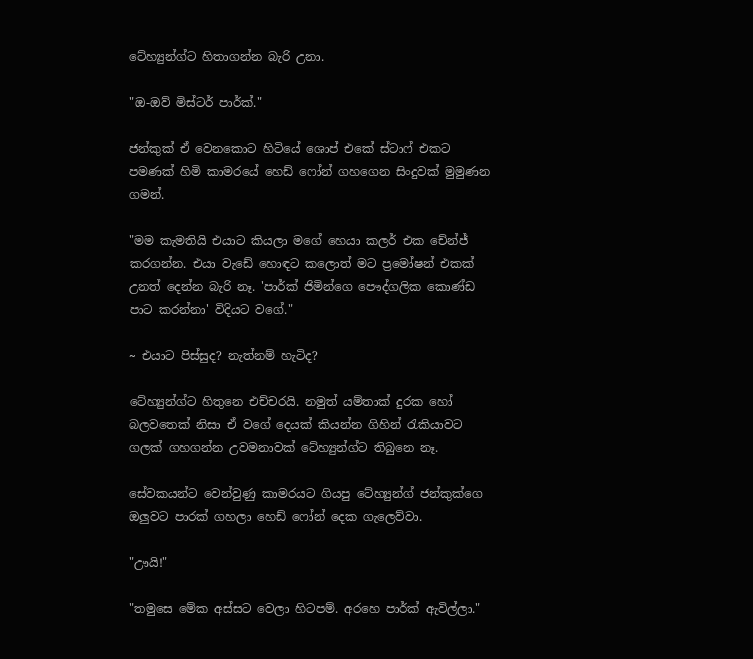ටේහ්‍යුන්ග්ට හිතාගන්න බැරි උනා.

"ඔ-ඔව් මිස්ටර් පාර්ක්."

ජන්කුක් ඒ වෙනකොට හිටියේ ශොප් එකේ ස්ටාෆ් එකට පමණක් හිමි කාමරයේ හෙඩ් ෆෝන් ගහගෙන සිංදුවක් මුමුණන ගමන්.

"මම කැමතියි එයාට කියලා මගේ හෙයා කලර් එක චේන්ජ් කරගන්න. එයා වැඩේ හොඳට කලොත් මට ප්‍රමෝෂන් එකක් උනත් දෙන්න බැරි නෑ. 'පාර්ක් ජිමින්ගෙ පෞද්ගලික කොණ්ඩ පාට කරන්නා' විදියට වගේ."

~ එයාට පිස්සුද? නැත්නම් හැටිද?

ටේහ්‍යුන්ග්ට හිතුනෙ එච්චරයි. නමුත් යම්තාක් දුරක හෝ බලවතෙක් නිසා ඒ වගේ දෙයක් කියන්න ගිහින් රැකියාවට ගලක් ගහගන්න උවමනාවක් ටේහ්‍යුන්ග්ට තිබුනෙ නෑ.

සේවකයන්ට වෙන්වුණු කාමරයට ගියපු ටේහ්‍යුන්ග් ජන්කුක්ගෙ ඔලුවට පාරක් ගහලා හෙඩ් ෆෝන් දෙක ගැලෙව්වා.

"ඌයි!"

"තමුසෙ මේක අස්සට වෙලා හිටපම්. අරහෙ පාර්ක් ඇවිල්ලා."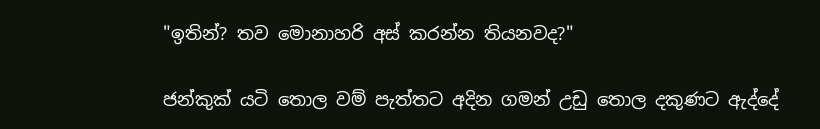"ඉතින්? තව මොනාහරි අස් කරන්න තියනවද?"

ජන්කුක් යටි තොල වම් පැත්තට අදින ගමන් උඩු තොල දකුණට ඇද්දේ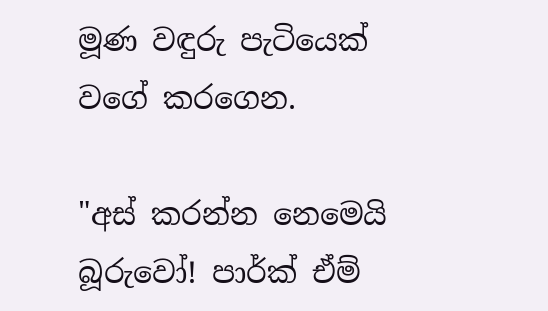මූණ වඳුරු පැටියෙක් වගේ කරගෙන.

"අස් කරන්න නෙමෙයි බූරුවෝ! පාර්ක් ඒම්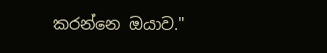කරන්නෙ ඔයාව."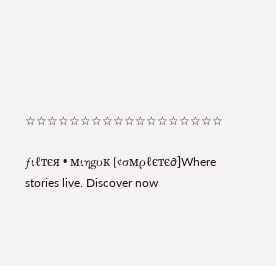☆☆☆☆☆☆☆☆☆☆☆☆☆☆☆☆☆☆

ƒιℓтєя • мιηgυк [¢σмρℓєтє∂]Where stories live. Discover now